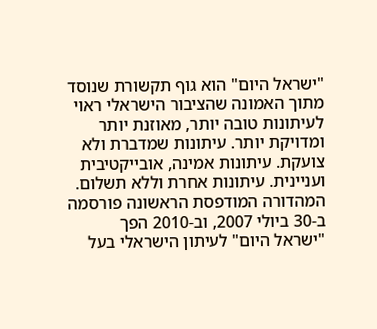"ישראל היום" הוא גוף תקשורת שנוסד מתוך האמונה שהציבור הישראלי ראוי לעיתונות טובה יותר, מאוזנת יותר ומדויקת יותר. עיתונות שמדברת ולא צועקת. עיתונות אמינה, אובייקטיבית ועניינית. עיתונות אחרת וללא תשלום. המהדורה המודפסת הראשונה פורסמה ב-30 ביולי 2007, וב-2010 הפך "ישראל היום" לעיתון הישראלי בעל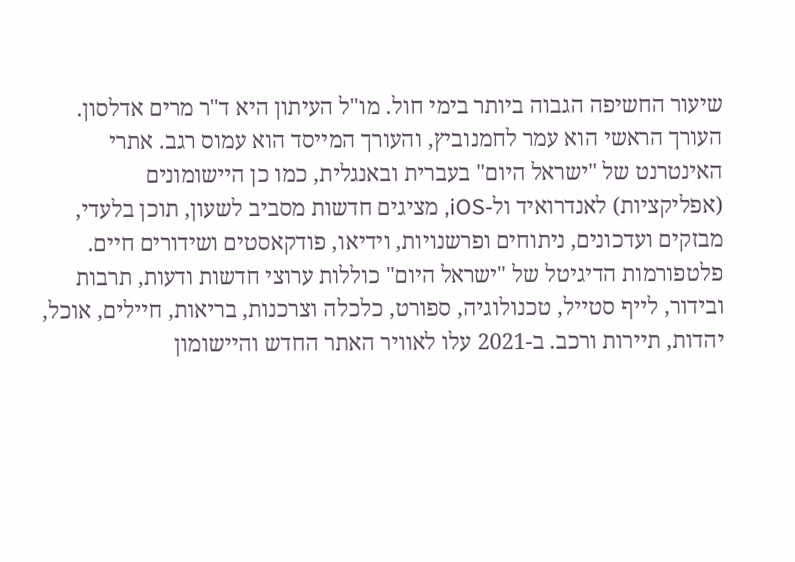שיעור החשיפה הגבוה ביותר בימי חול. מו"ל העיתון היא ד"ר מרים אדלסון. העורך הראשי הוא עמר לחמנוביץ, והעורך המייסד הוא עמוס רגב. אתרי האינטרנט של "ישראל היום" בעברית ובאנגלית, כמו כן היישומונים (אפליקציות) לאנדרואיד ול-iOS, מציגים חדשות מסביב לשעון, תוכן בלעדי, מבזקים ועדכונים, ניתוחים ופרשנויות, וידיאו, פודקאסטים ושידורים חיים. פלטפורמות הדיגיטל של "ישראל היום" כוללות ערוצי חדשות ודעות, תרבות ובידור, לייף סטייל, טכנולוגיה, ספורט, כלכלה וצרכנות, בריאות, חיילים, אוכל, יהדות, תיירות ורכב. ב-2021 עלו לאוויר האתר החדש והיישומון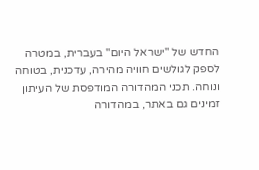החדש של "ישראל היום" בעברית, במטרה לספק לגולשים חוויה מהירה, עדכנית, בטוחה ונוחה. תכני המהדורה המודפסת של העיתון זמינים גם באתר, במהדורה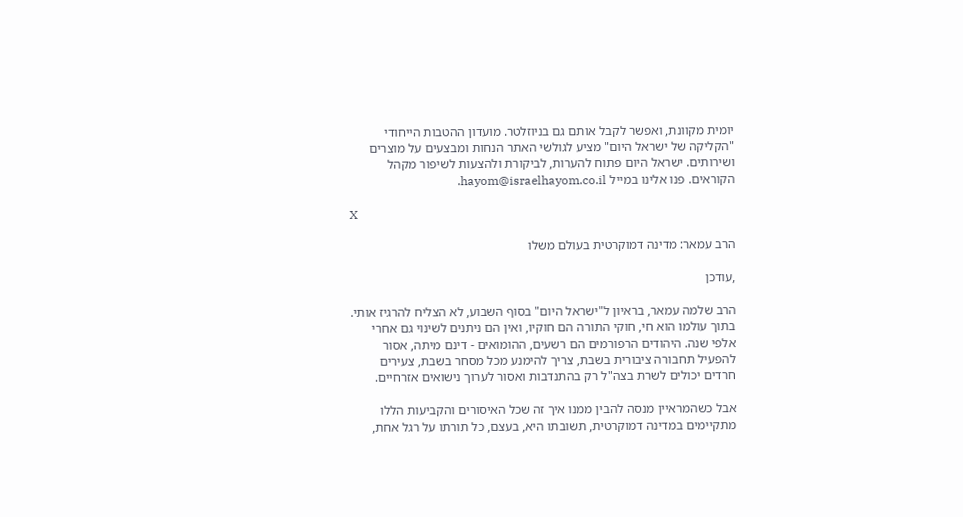יומית מקוונת, ואפשר לקבל אותם גם בניוזלטר. מועדון ההטבות הייחודי "הקליקה של ישראל היום" מציע לגולשי האתר הנחות ומבצעים על מוצרים ושירותים. ישראל היום פתוח להערות, לביקורת ולהצעות לשיפור מקהל הקוראים. פנו אלינו במייל hayom@israelhayom.co.il.

X

הרב עמאר: מדינה דמוקרטית בעולם משלו

,עודכן

הרב שלמה עמאר, בראיון ל"ישראל היום" בסוף השבוע, לא הצליח להרגיז אותי. בתוך עולמו הוא חי, חוקי התורה הם חוקיו, ואין הם ניתנים לשינוי גם אחרי אלפי שנה. היהודים הרפורמים הם רשעים, ההומואים - דינם מיתה, אסור להפעיל תחבורה ציבורית בשבת, צריך להימנע מכל מסחר בשבת, צעירים חרדים יכולים לשרת בצה"ל רק בהתנדבות ואסור לערוך נישואים אזרחיים.

אבל כשהמראיין מנסה להבין ממנו איך זה שכל האיסורים והקביעות הללו מתקיימים במדינה דמוקרטית, תשובתו היא, בעצם, כל תורתו על רגל אחת,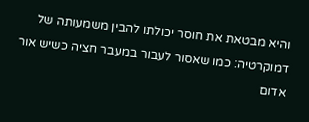והיא מבטאת את חוסר יכולתו להבין משמעותה של דמוקרטיה: כמו שאסור לעבור במעבר חציה כשיש אור אדום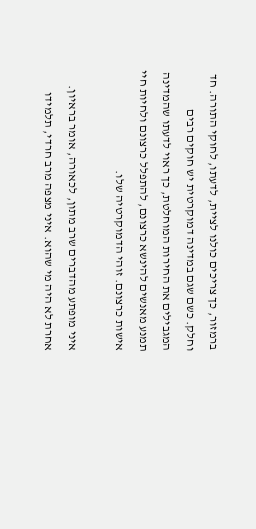ברמזור, כך צריכים כולנו לציית, לדעתו, לחוקי התורה. חד וחלק. כשם שגם במדינה דמוקרטית יש חוקים רבים המגבילים את החירות המוחלטת, כך ראוי לדעתו שהמדינה תמנע מאנשים להינשא כרצונם, להתפלל כרצונם ולחיות חיי אישות כרצונם. זוהי הדמוקרטיה שלו.

איני מופתע מהדברים שרב מתון, לכאורה, אומר בראיון. אחרת לא היה מי שהוא. איני מצפה מרב חרדי, תלמידו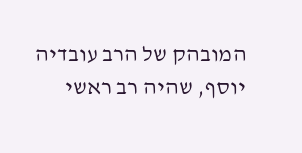המובהק של הרב עובדיה יוסף, שהיה רב ראשי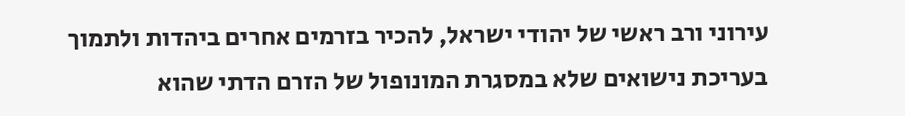עירוני ורב ראשי של יהודי ישראל, להכיר בזרמים אחרים ביהדות ולתמוך בעריכת נישואים שלא במסגרת המונופול של הזרם הדתי שהוא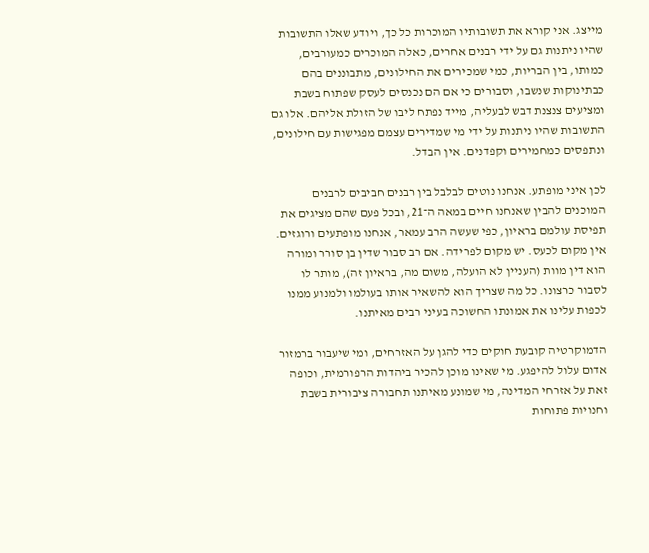מייצג. אני קורא את תשובותיו המוכרות כל כך, ויודע שאלו התשובות שהיו ניתנות גם על ידי רבנים אחרים, כאלה המוכרים כמעורבים, כמותו, בין הבריות, כמי שמכירים את החילונים, מתבוננים בהם כבתינוקות שנשבו, וסבורים כי אם הם נכנסים לעסק שפתוח בשבת ומציעים צנצנת דבש לבעליה, מייד נפתח ליבו של הזולת אליהם. אלו גם התשובות שהיו ניתנות על ידי מי שמדירים עצמם מפגישות עם חילונים, ונתפסים כמחמירים וקפדנים. אין הבדל.

לכן איני מופתע. אנחנו נוטים לבלבל בין רבנים חביבים לרבנים המוכנים להבין שאנחנו חיים במאה ה־21, ובכל פעם שהם מציגים את תפיסת עולמם בראיון, כפי שעשה הרב עמאר, אנחנו מופתעים ורוגזים. אין מקום לכעס. יש מקום לפרידה. אם רב סבור שדין בן סורר ומורה הוא דין מוות (העניין לא הועלה, משום מה, בראיון זה), מותר לו לסבור כרצונו. כל מה שצריך הוא להשאיר אותו בעולמו ולמנוע ממנו לכפות עלינו את אמונתו החשוכה בעיני רבים מאיתנו.

הדמוקרטיה קובעת חוקים כדי להגן על האזרחים, ומי שיעבור ברמזור אדום עלול להיפגע. מי שאינו מוכן להכיר ביהדות הרפורמית, וכופה זאת על אזרחי המדינה, מי שמונע מאיתנו תחבורה ציבורית בשבת וחנויות פתוחות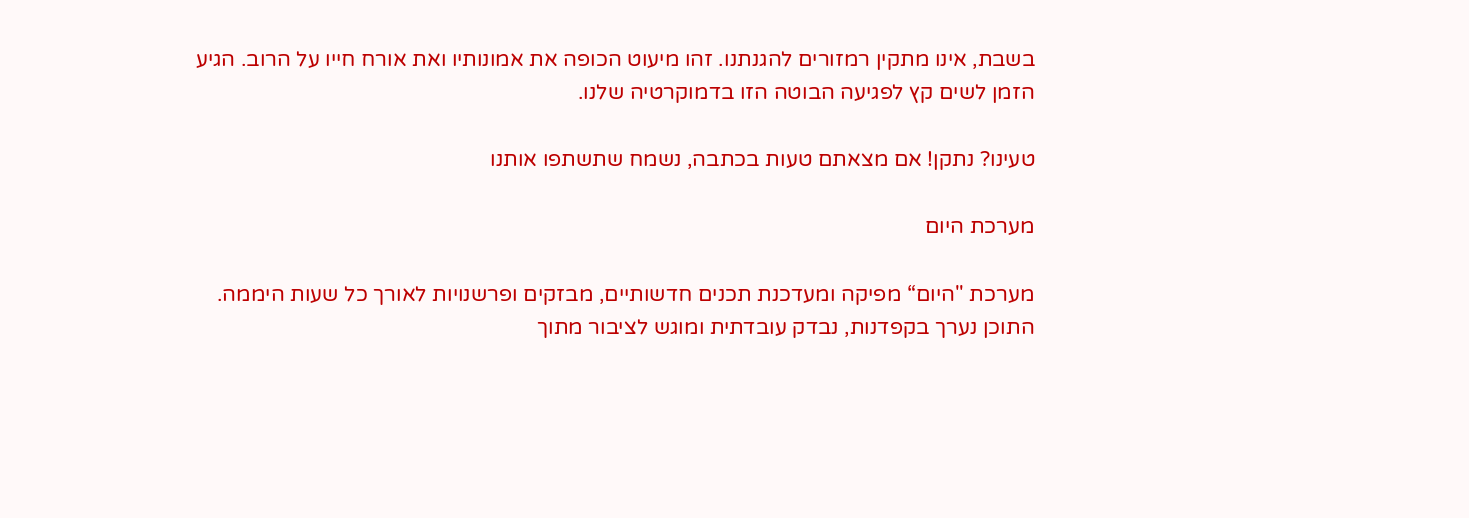בשבת, אינו מתקין רמזורים להגנתנו. זהו מיעוט הכופה את אמונותיו ואת אורח חייו על הרוב. הגיע הזמן לשים קץ לפגיעה הבוטה הזו בדמוקרטיה שלנו.

טעינו? נתקן! אם מצאתם טעות בכתבה, נשמח שתשתפו אותנו

מערכת היום

מערכת "היום“ מפיקה ומעדכנת תכנים חדשותיים, מבזקים ופרשנויות לאורך כל שעות היממה. התוכן נערך בקפדנות, נבדק עובדתית ומוגש לציבור מתוך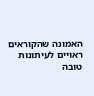האמונה שהקוראים ראויים לעיתונות טובה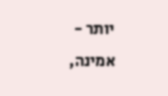יותר - אמינה,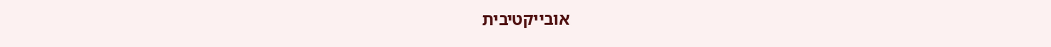אובייקטיבית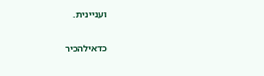ועניינית.

כדאילהכיר